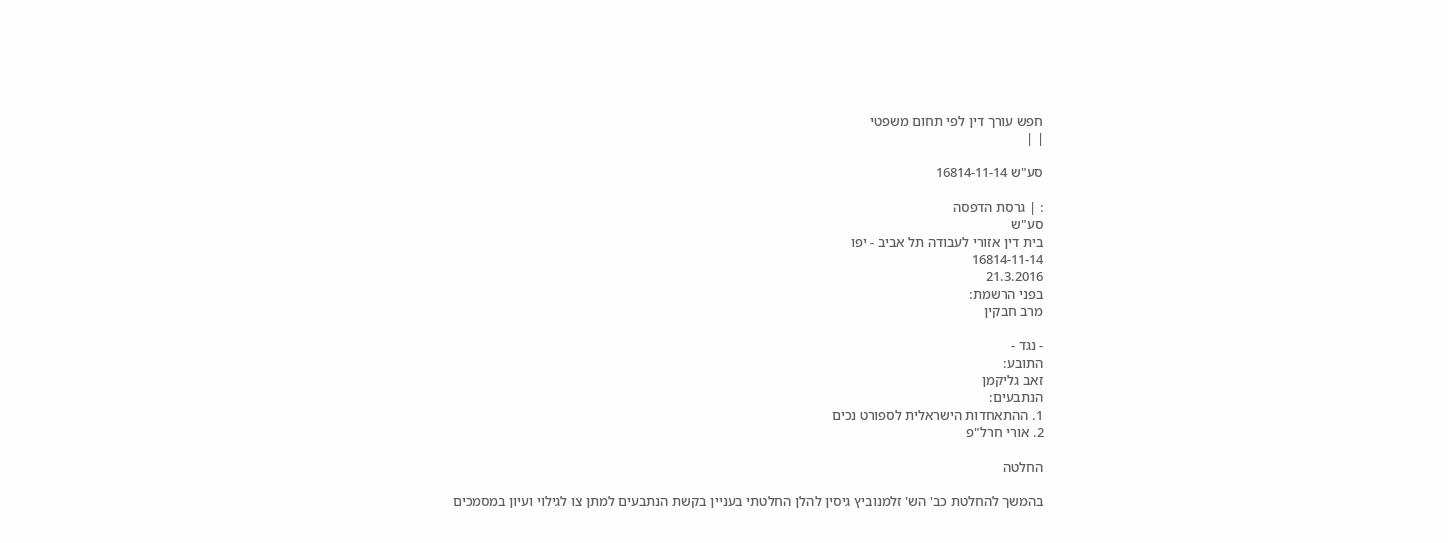חפש עורך דין לפי תחום משפטי
| |

סע"ש 16814-11-14

: | גרסת הדפסה
סע"ש
בית דין אזורי לעבודה תל אביב - יפו
16814-11-14
21.3.2016
בפני הרשמת:
מרב חבקין

- נגד -
התובע:
זאב גליקמן
הנתבעים:
1. ההתאחדות הישראלית לספורט נכים
2. אורי חרל"פ

החלטה

בהמשך להחלטת כב' הש' זלמנוביץ גיסין להלן החלטתי בעניין בקשת הנתבעים למתן צו לגילוי ועיון במסמכים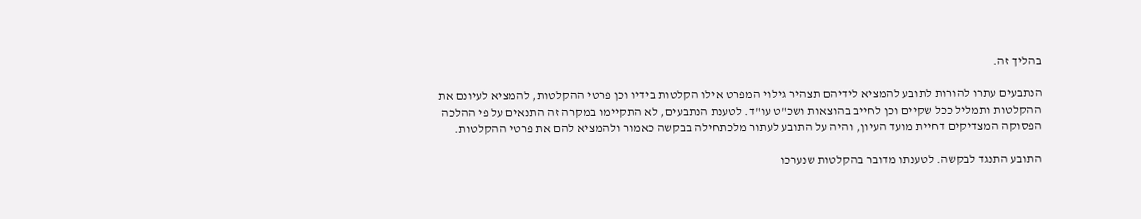בהליך זה.

הנתבעים עתרו להורות לתובע להמציא לידיהם תצהיר גילוי המפרט אילו הקלטות בידיו וכן פרטי ההקלטות, להמציא לעיונם את ההקלטות ותמליל ככל שקיים וכן לחייב בהוצאות ושכ"ט עו"ד. לטענת הנתבעים, לא התקיימו במקרה זה התנאים על פי ההלכה הפסוקה המצדיקים דחיית מועד העיון, והיה על התובע לעתור מלכתחילה בבקשה כאמור ולהמציא להם את פרטי ההקלטות.

התובע התנגד לבקשה. לטענתו מדובר בהקלטות שנערכו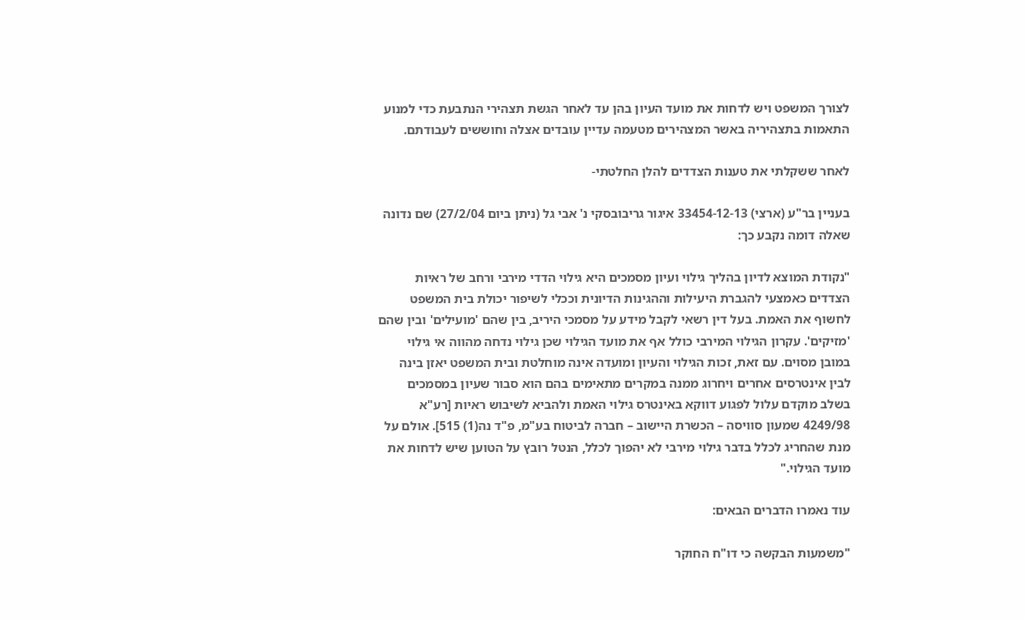לצורך המשפט ויש לדחות את מועד העיון בהן עד לאחר הגשת תצהירי הנתבעת כדי למנוע התאמות בתצהיריה באשר המצהירים מטעמה עדיין עובדים אצלה וחוששים לעבודתם.

לאחר ששקלתי את טענות הצדדים להלן החלטתי-

בעניין בר"ע (ארצי) 33454-12-13 איגור גריבובסקי נ' אבי גל (ניתן ביום 27/2/04) שם נדונה שאלה דומה נקבע כך:

"נקודת המוצא לדיון בהליך גילוי ועיון מסמכים היא גילוי הדדי מירבי ורחב של ראיות הצדדים כאמצעי להגברת היעילות וההגינות הדיונית וככלי לשיפור יכולת בית המשפט לחשוף את האמת. בעל דין רשאי לקבל מידע על מסמכי היריב, בין שהם 'מועילים' ובין שהם 'מזיקים'. עקרון הגילוי המירבי כולל אף את מועד הגילוי שכן גילוי נדחה מהווה אי גילוי במובן מסוים. עם זאת, זכות הגילוי והעיון ומועדה אינה מוחלטת ובית המשפט יאזן בינה לבין אינטרסים אחרים ויחרוג ממנה במקרים מתאימים בהם הוא סבור שעיון במסמכים בשלב מוקדם עלול לפגוע דווקא באינטרס גילוי האמת ולהביא לשיבוש ראיות [רע"א 4249/98 שמעון סוויסה – הכשרת היישוב – חברה לביטוח בע"מ, פ"ד נה(1) 515]. אולם על מנת שהחריג לכלל בדבר גילוי מירבי לא יהפוך לכלל, הנטל רובץ על הטוען שיש לדחות את מועד הגילוי."

עוד נאמרו הדברים הבאים:

"משמעות הבקשה כי דו"ח החוקר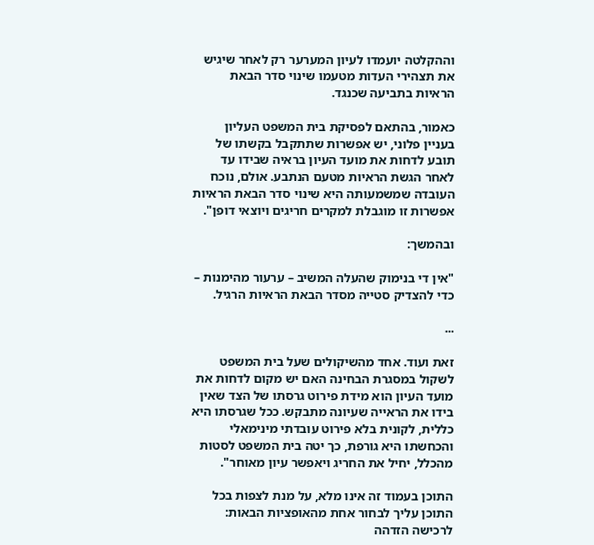וההקלטה יועמדו לעיון המערער רק לאחר שיגיש את תצהירי העדות מטעמו שינוי סדר הבאת הראיות בתביעה שכנגד.

כאמור, בהתאם לפסיקת בית המשפט העליון בעניין פלוני, יש אפשרות שתתקבל בקשתו של תובע לדחות את מועד העיון בראיה שבידו עד לאחר הגשת הראיות מטעם הנתבע. אולם, נוכח העובדה שמשמעותה היא שינוי סדר הבאת הראיות אפשרות זו מוגבלת למקרים חריגים ויוצאי דופן".

ובהמשך:

"אין די בנימוק שהעלה המשיב – ערעור מהימנות – כדי להצדיק סטייה מסדר הבאת הראיות הרגיל.

...

זאת ועוד. אחד מהשיקולים שעל בית המשפט לשקול במסגרת הבחינה האם יש מקום לדחות את מועד העיון הוא מידת פירוט גרסתו של הצד שאין בידו את הראייה שעיונה מתבקש. ככל שגרסתו היא כללית, לקונית בלא פירוט עובדתי מינימאלי והכחשתו היא גורפת, כך יטה בית המשפט לסטות מהכלל, יחיל את החריג ויאפשר עיון מאוחר".

התוכן בעמוד זה אינו מלא, על מנת לצפות בכל התוכן עליך לבחור אחת מהאופציות הבאות:
לרכישה הזדהה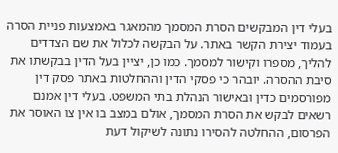בעלי דין המבקשים הסרת המסמך מהמאגר באמצעות פניית הסרה בעמוד יצירת הקשר באתר. על הבקשה לכלול את שם הצדדים להליך, מספרו וקישור למסמך. כמו כן, יציין בעל הדין בבקשתו את סיבת ההסרה. יובהר כי פסקי הדין וההחלטות באתר פסק דין מפורסמים כדין ובאישור הנהלת בתי המשפט. בעלי דין אמנם רשאים לבקש את הסרת המסמך, אולם במצב בו אין צו האוסר את הפרסום, ההחלטה להסירו נתונה לשיקול דעת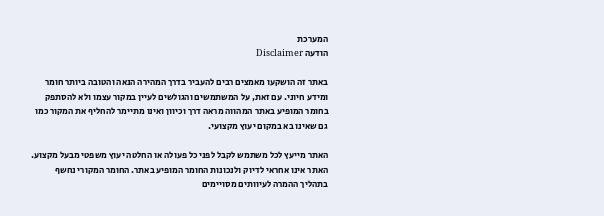המערכת
הודעה Disclaimer

באתר זה הושקעו מאמצים רבים להעביר בדרך המהירה הנאה והטובה ביותר חומר ומידע חיוני. עם זאת, על המשתמשים והגולשים לעיין במקור עצמו ולא להסתפק בחומר המופיע באתר המהווה מראה דרך וכיוון ואינו מתיימר להחליף את המקור כמו גם שאינו בא במקום יעוץ מקצועי.

האתר מייעץ לכל משתמש לקבל לפני כל פעולה או החלטה יעוץ משפטי מבעל מקצוע. האתר אינו אחראי לדיוק ולנכונות החומר המופיע באתר. החומר המקורי נחשף בתהליך ההמרה לעיוותים מסויימים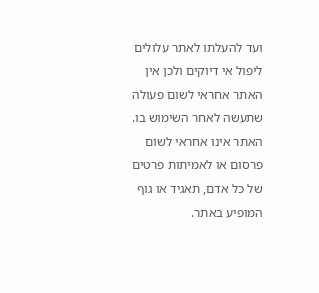ועד להעלתו לאתר עלולים ליפול אי דיוקים ולכן אין האתר אחראי לשום פעולה שתעשה לאחר השימוש בו. האתר אינו אחראי לשום פרסום או לאמיתות פרטים של כל אדם, תאגיד או גוף המופיע באתר.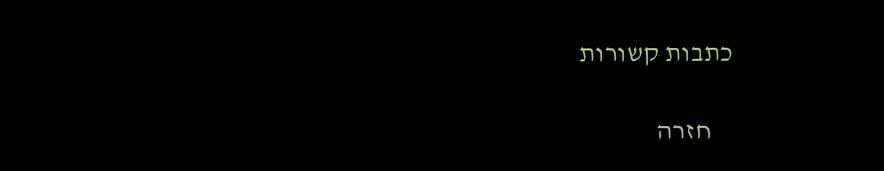כתבות קשורות

    חזרה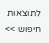לתוצאות חיפוש >>